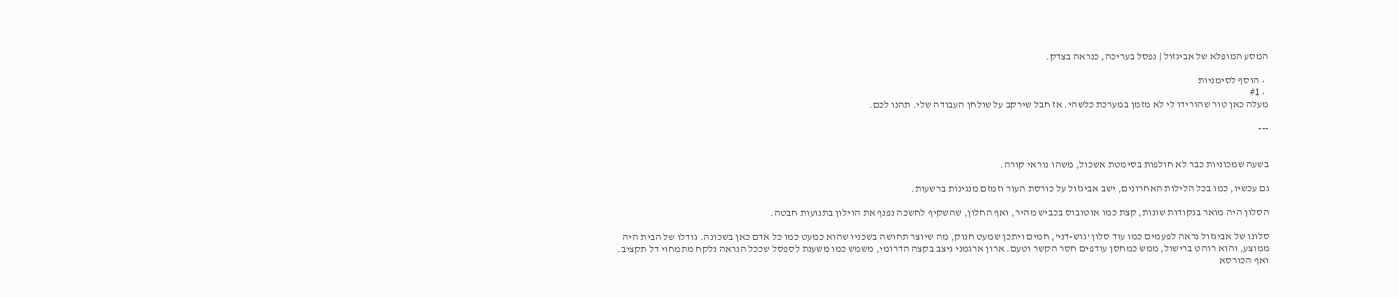המסע המופלא של אביגזול | נפסל בעריכה, כנראה בצדק.

  • הוסף לסימניות
  • #1
מעלה כאן טור שהורידו לי לא מזמן במערכת כלשהי. אז חבל שירקב על שולחן העבודה שלי. תהנו לכם.

---


בשעה שמכוניות כבר לא חולפות בסימטת אשכול, משהו נוראי קורה.

גם עכשיו, כמו בכל הלילות האחרונים, ישב אביגזול על כורסת העור וזמזם מנגינות ברשעות.

הסלון היה מואר בנקודות שונות, קצת כמו אוטובוס בכביש מהיר, ואף החלון, שהשקיף לחשכה נפנף את הוילון בתנועות חבטה.

סלונו של אביגזול נראה לפעמים כמו עוד סלון 'גוש-דני', חמים ויתכן שמעט חנוק, מה שיוצר תחושה בשכניו שהוא כמעט כמו כל אדם כאן בשכונה. גודלו של הבית היה ממוצע, והוא רוהט ברישול, ממש כמחסן עודפים חסר הקשר וטעם. ארון ארגמני ניצב בקצה הדרומי, משמש כמו משענת לספסל שככל הנראה נלקח מתמחוי דל תקציב. ואף הכורסא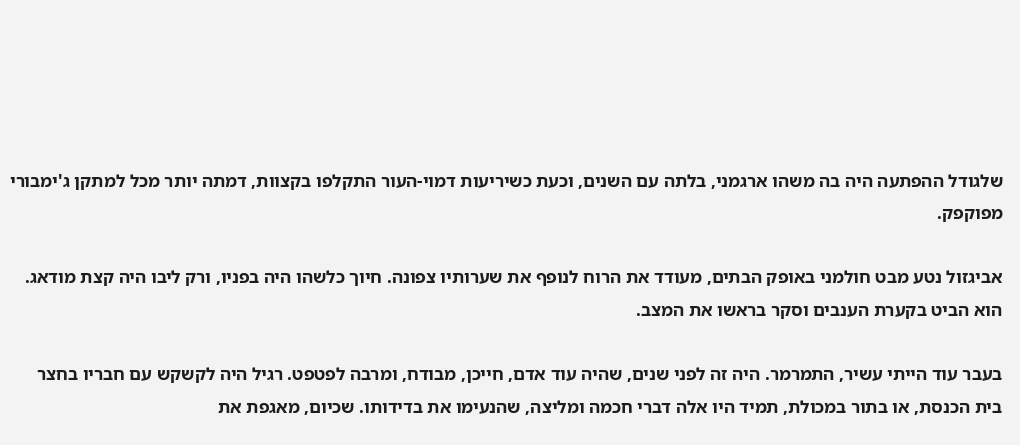שלגודל ההפתעה היה בה משהו ארגמני, בלתה עם השנים, וכעת כשיריעות דמוי-העור התקלפו בקצוות, דמתה יותר מכל למתקן ג'ימבורי מפוקפק.

אביגזול נטע מבט חולמני באופק הבתים, מעודד את הרוח לנופף את שערותיו צפונה. חיוך כלשהו היה בפניו, ורק ליבו היה קצת מודאג. הוא הביט בקערת הענבים וסקר בראשו את המצב.

בעבר עוד הייתי עשיר, התמרמר. היה זה לפני שנים, שהיה עוד אדם, חייכן, מבודח, ומרבה לפטפט. רגיל היה לקשקש עם חבריו בחצר בית הכנסת, או בתור במכולת, תמיד היו אלה דברי חכמה ומליצה, שהנעימו את בדידותו. שכיום, מאגפת את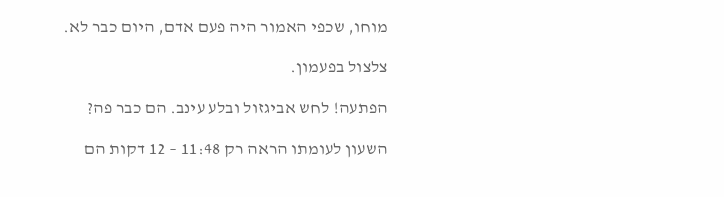מוחו, שכפי האמור היה פעם אדם, היום כבר לא.

צלצול בפעמון.

הפתעה! לחש אביגזול ובלע עינב. הם כבר פה?

השעון לעומתו הראה רק 11:48 – 12 דקות הם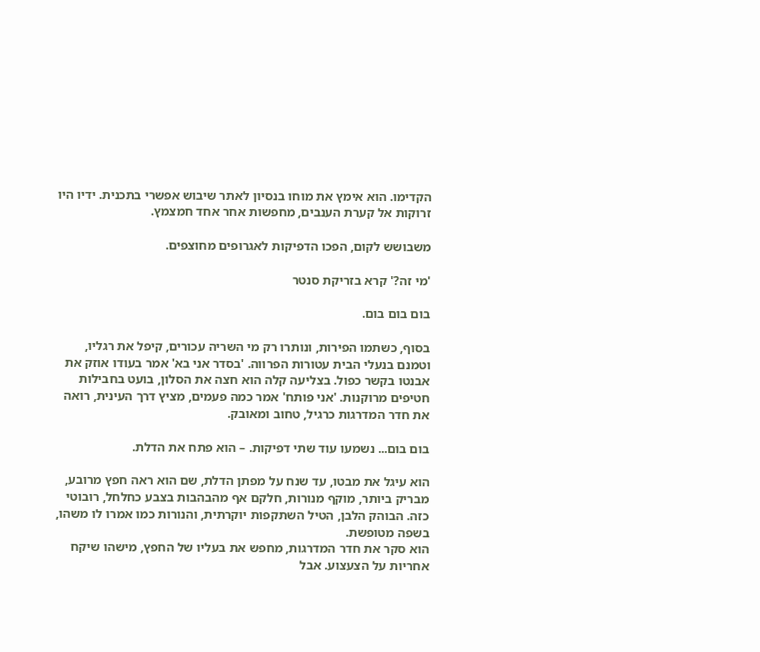הקדימו. הוא אימץ את מוחו בנסיון לאתר שיבוש אפשרי בתכנית. ידיו היו זרוקות אל קערת הענבים, מחפשות אחר אחד חמצמץ.

משבושש לקום, הפכו הדפיקות לאגרופים מחוצפים.

'מי זה?' קרא בזריקת סנטר

בום בום בום.

בסוף, כשתמו הפירות, ונותרו רק מי השריה עכורים, קיפל את רגליו, וטמנם בנעלי הבית עטורות הפרווה. 'בסדר אני בא' אמר בעודו אוזק את אבנטו בקשר כפול. בצליעה קלה הוא חצה את הסלון, בועט בחבילות חטיפים מרוקנות. 'אני פותח' אמר כמה פעמים, מציץ דרך העינית, רואה את חדר המדרגות כרגיל, טחוב ומאובק.

בום בום... נשמעו עוד שתי דפיקות. – הוא פתח את הדלת.

הוא עיגל את מבטו, עד שנח על מפתן הדלת, שם הוא ראה חפץ מרובע, מבריק ביותר, מוקף מנורות, חלקם אף מהבהבות בצבע כחלחל, רובוטי כזה. הבוהק הלבן, הטיל השתקפות יוקרתית, והנורות כמו אמרו לו משהו, בשפה מטופשת.
הוא סקר את חדר המדרגות, מחפש את בעליו של החפץ, מישהו שיקח אחריות על הצעצוע. אבל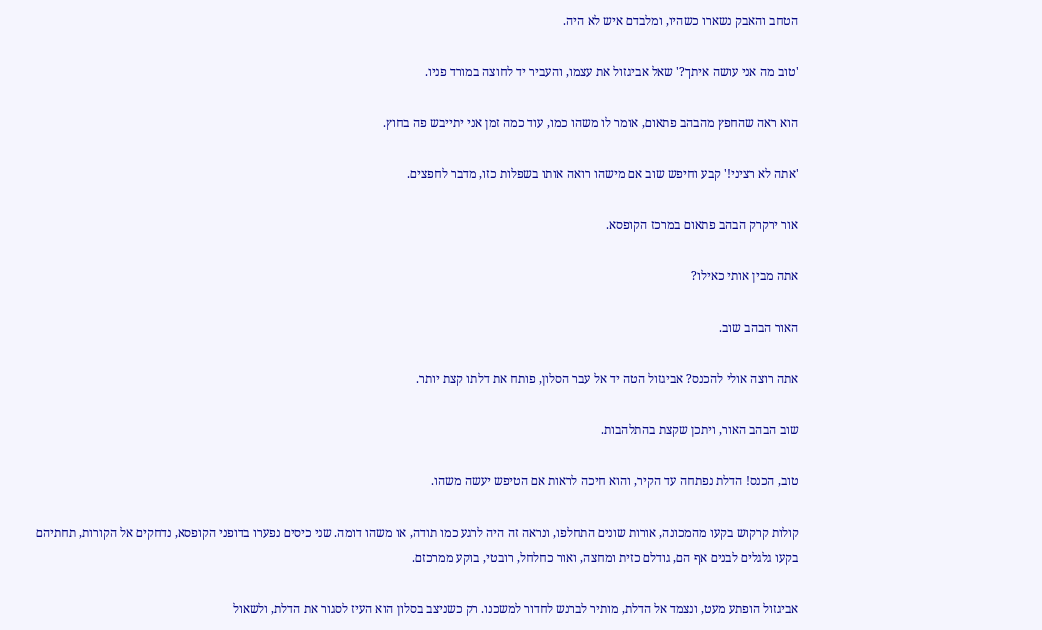הטחב והאבק נשארו כשהיו, ומלבדם איש לא היה.

'טוב מה אני עושה איתך?' שאל אביגזול את עצמו, והעביר יד לחוצה במורד פניו.

הוא ראה שהחפץ מהבהב פתאום, אומר לו משהו כמו, עוד כמה זמן אני יתייבש פה בחוץ.

'אתה לא רציני!' קבע וחיפש שוב אם מישהו רואה אותו בשפלות כזו, מדבר לחפצים.

אור ירקרק הבהב פתאום במרכז הקופסא.

אתה מבין אותי כאילו?

האור הבהב שוב.

אתה רוצה אולי להכנס? אביגזול הטה יד אל עבר הסלון, פותח את דלתו קצת יותר.

שוב הבהב האור, ויתכן שקצת בהתלהבות.

טוב, הכנס! הדלת נפתחה עד הקיר, והוא חיכה לראות אם הטיפש יעשה משהו.

קולות קרקוש בקעו מהמכונה, אורות שונים התחלפו, ונראה זה היה לרגע כמו תודה, או משהו דומה. שני כיסים נפערו בדופני הקופסא, נדחקים אל הקורות, תחתיהם בקעו גלגלים לבנים אף הם, גודלם כזית ומחצה, ואור כחלחל, רובטי, בוקע ממרכזם.

אביגזול הופתע מעט, ונצמד אל הדלת, מותיר לברנש לחדור למשכנו. רק כשניצב בסלון הוא העיז לסגור את הדלת, ולשאול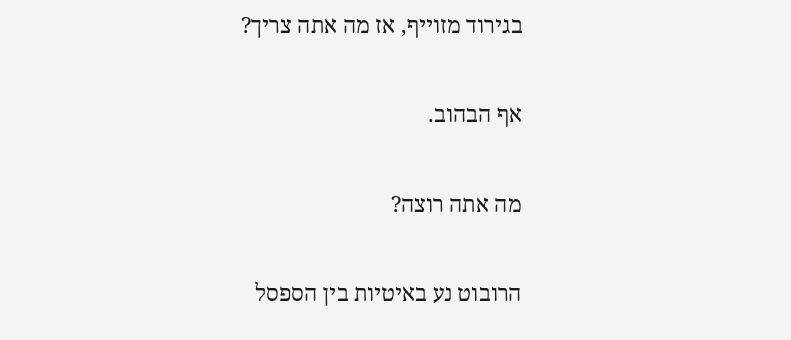בגירוד מזוייף, אז מה אתה צריך?

אף הבהוב.

מה אתה רוצה?

הרובוט נע באיטיות בין הספסל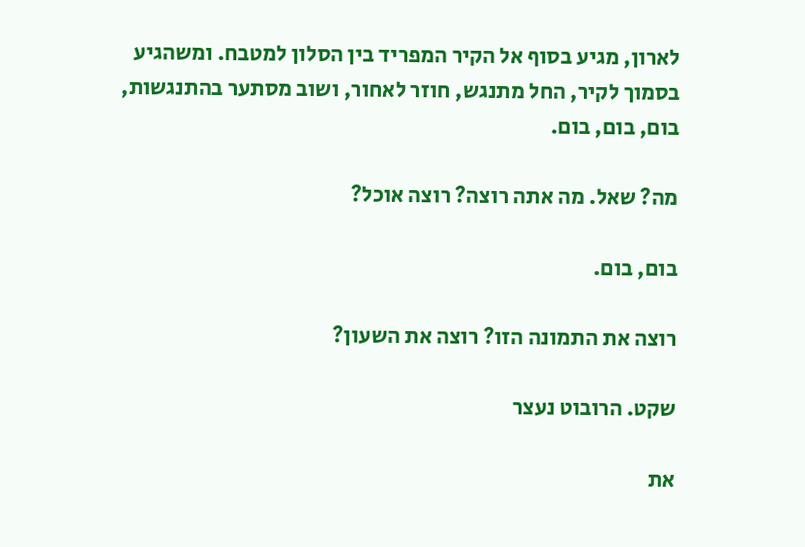לארון, מגיע בסוף אל הקיר המפריד בין הסלון למטבח. ומשהגיע בסמוך לקיר, החל מתנגש, חוזר לאחור, ושוב מסתער בהתנגשות, בום, בום, בום.

מה? שאל. מה אתה רוצה? רוצה אוכל?

בום, בום.

רוצה את התמונה הזו? רוצה את השעון?

שקט. הרובוט נעצר

את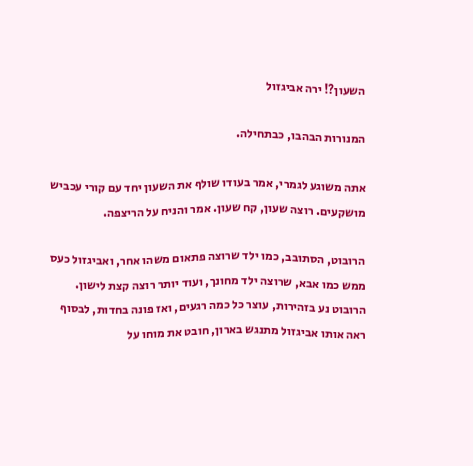השעון?! ירה אביגזול

המנורות הבהבו, כבתחילה.

אתה משוגע לגמרי, אמר בעודו שולף את השעון יחד עם קורי עכביש מושקעים. רוצה שעון, קח שעון. אמר והניח על הריצפה.

הרובוט, הסתובב, כמו ילד שרוצה פתאום משהו אחר, ואביגזול כעס ממש כמו אבא, שרוצה ילד מחונך, ועוד יותר רוצה קצת לישון. הרובוט נע בזהירות, עוצר כל כמה רגעים, ואז פונה בחדות, לבסוף ראה אותו אביגזול מתנגש בארון, חובט את מוחו על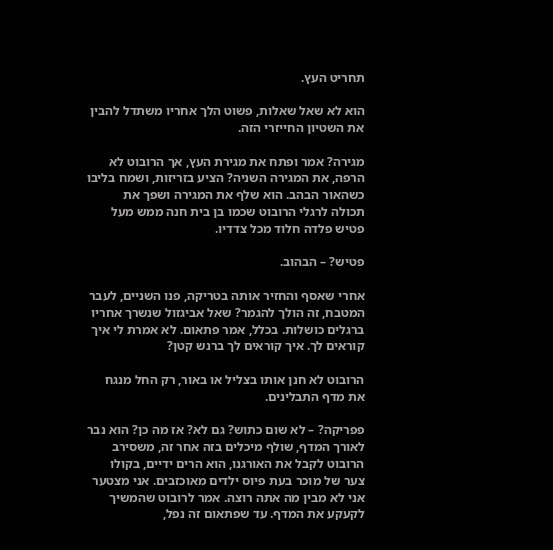תחריט העץ.

הוא לא שאל שאלות, פשוט הלך אחריו משתדל להבין את השטיון החייזרי הזה.

מגירה? אמר ופתח את מגירת העץ, אך הרובוט לא הרפה, את המגירה השניה? הציע בזריזות, ושמח בליבו כשהאור הבהב. הוא שלף את המגירה ושפך את תכולה לרגלי הרובוט שכמו בן בית חנה ממש מעל פטיש פלדה חלוד מכל צדדיו.

פטיש? – הבהוב.

אחרי שאסף והחזיר אותה בטריקה, פנו השניים, לעבר המטבח, זה הולך להגמר? שאל אביגזול שנשרך אחריו ברגלים כושלות. בכלל, אמר פתאום. לא אמרת לי איך קוראים לך. איך קוראים לך ברנש קטן?

הרובוט לא חנן אותו בצליל או באור, רק החל מנגח את מדף התבלינים.

פפריקה? – לא שום כתוש? גם לא? אז מה כן? הוא נבר לאורך המדף, שולף מיכלים בזה אחר זה, משסירב הרובוט לקבל את האורגנו, הוא הרים ידיים, בקולו צער של מוכר בעת פיוס ילדים מאוכזבים. אני מצטער אני לא מבין מה אתה רוצה. אמר לרובוט שהמשיך לקעקע את המדף. עד שפתאום זה נפל,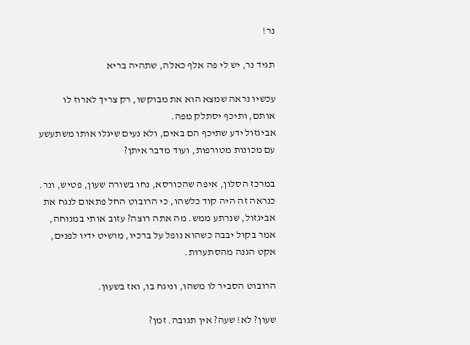נר!

תגיד נר, יש לי פה אלף כאלה, שתהיה בריא

עכשיו נראה שמצא הוא את מבוקשו, רק צריך לארוז לו אותם, ותיכף יסתלק מפה.
אביגזול ידע שתיכף הם באים, ולא נעים שיגלו אותו משתעשע עם מכונות מטורפות, ועוד מדבר איתן?

במרכז הסלון, איפה שהכורסא, נחו בשורה שעון, פטיש, ונר. כנראה זה היה קוד כלשהו, כי הרובוט החל פתאום לנגח את אביגזול, שנרתע ממש. מה אתה רוצה? עזוב אותי במנוחה, אמר בקול יבבה כשהוא נופל על ברכיו, מושיט ידיו לפנים, אקט הגנה מהסתערות.

הרובוט הסביר לו משהו, וניגח בו, ואז בשעון.

שעון? לא! שעה? אין תגובה. זמן?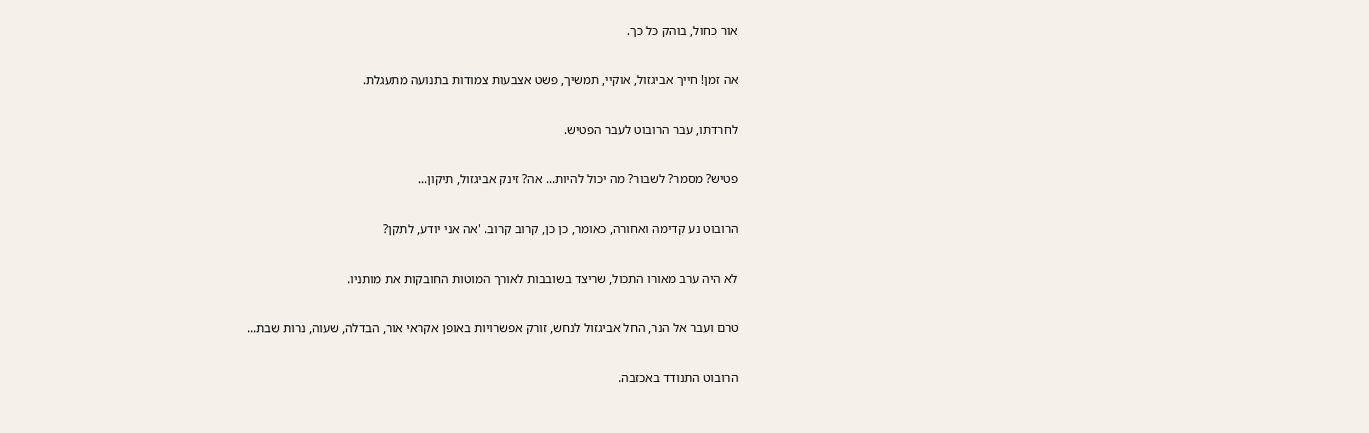אור כחול, בוהק כל כך.

אה זמן! חייך אביגזול, אוקיי, תמשיך, פשט אצבעות צמודות בתנועה מתעגלת.

לחרדתו, עבר הרובוט לעבר הפטיש.

פטיש? מסמר? לשבור? מה יכול להיות... אה? זינק אביגזול, תיקון...

הרובוט נע קדימה ואחורה, כאומר, כן כן, קרוב קרוב. 'אה אני יודע, לתקן?

לא היה ערב מאורו התכול, שריצד בשובבות לאורך המוטות החובקות את מותניו.

טרם ועבר אל הנר, החל אביגזול לנחש, זורק אפשרויות באופן אקראי אור, הבדלה, שעוה, נרות שבת...

הרובוט התנודד באכזבה.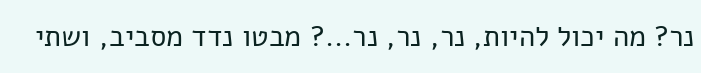נר? מה יכול להיות, נר, נר, נר...? מבטו נדד מסביב, ושתי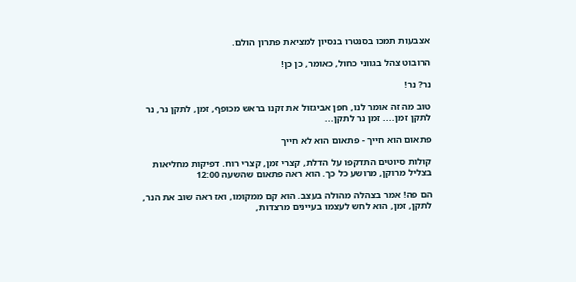אצבעות תמכו בסנטרו בנסיון למציאת פתרון הולם.

הרובוט צהל בגווני כחול, כאומר, כן כן!

נר? נר!

טוב מה זה אומר לנו, חפן אביגזול את זקנו בראש מכופף, זמן, לתקן נר, נר לתקן זמן.... זמן נר לתקן...

פתאום הוא חייך - פתאום הוא לא חייך

קולות סיוטים התדקפו על הדלת, קצרי זמן, קצרי רוח. דפיקות מחליאות בצליל מרוקן, מרושע כל כך. הוא ראה פתאום שהשעה 12:00

הם פה! אמר בצהלה מהולה בעצב. הוא קם ממקומו, ואז ראה שוב את הנר, לתקן, זמן, הוא לחש לעצמו בעיינים מרצדות,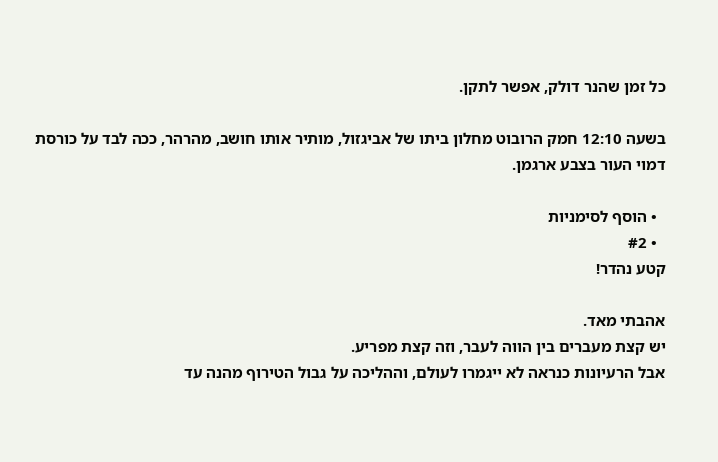כל זמן שהנר דולק, אפשר לתקן.

בשעה 12:10 חמק הרובוט מחלון ביתו של אביגזול, מותיר אותו חושב, מהרהר, ככה לבד על כורסת דמוי העור בצבע ארגמן.

  • הוסף לסימניות
  • #2
קטע נהדר!

אהבתי מאד.
יש קצת מעברים בין הווה לעבר, וזה קצת מפריע.
אבל הרעיונות כנראה לא ייגמרו לעולם, וההליכה על גבול הטירוף מהנה עד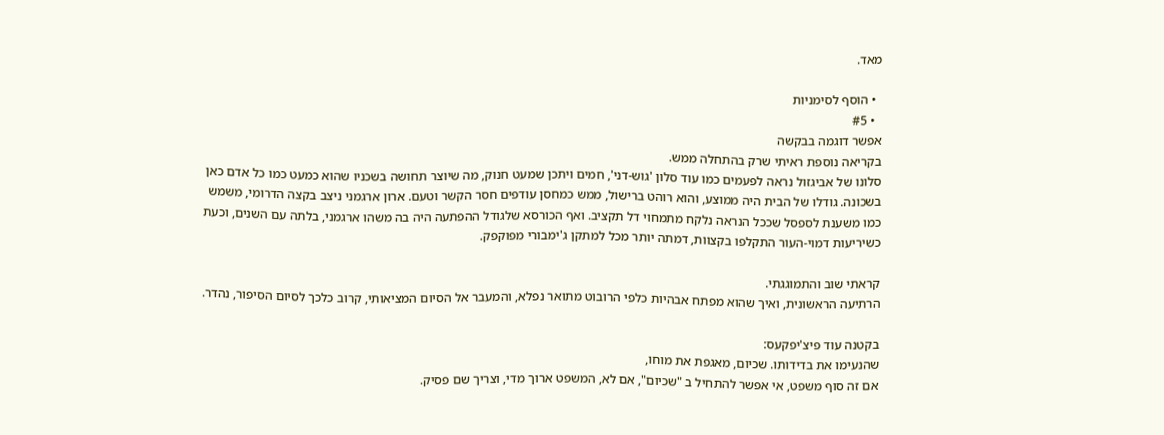מאד.

  • הוסף לסימניות
  • #5
אפשר דוגמה בבקשה
בקריאה נוספת ראיתי שרק בהתחלה ממש.
סלונו של אביגזול נראה לפעמים כמו עוד סלון 'גוש-דני', חמים ויתכן שמעט חנוק, מה שיוצר תחושה בשכניו שהוא כמעט כמו כל אדם כאן בשכונה. גודלו של הבית היה ממוצע, והוא רוהט ברישול, ממש כמחסן עודפים חסר הקשר וטעם. ארון ארגמני ניצב בקצה הדרומי, משמש כמו משענת לספסל שככל הנראה נלקח מתמחוי דל תקציב. ואף הכורסא שלגודל ההפתעה היה בה משהו ארגמני, בלתה עם השנים, וכעת כשיריעות דמוי-העור התקלפו בקצוות, דמתה יותר מכל למתקן ג'ימבורי מפוקפק.

קראתי שוב והתמוגגתי.
הרתיעה הראשונית, ואיך שהוא מפתח אבהיות כלפי הרובוט מתואר נפלא, והמעבר אל הסיום המציאותי, קרוב כלכך לסיום הסיפור, נהדר.

בקטנה עוד פיצ'יפקעס:
שהנעימו את בדידותו. שכיום, מאגפת את מוחו,
אם זה סוף משפט, אי אפשר להתחיל ב "שכיום", אם לא, המשפט ארוך מדי, וצריך שם פסיק.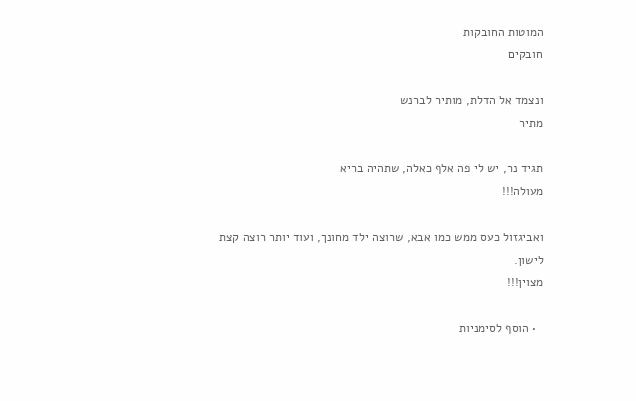המוטות החובקות
חובקים

ונצמד אל הדלת, מותיר לברנש
מתיר

תגיד נר, יש לי פה אלף כאלה, שתהיה בריא
מעולה!!!

ואביגזול כעס ממש כמו אבא, שרוצה ילד מחונך, ועוד יותר רוצה קצת לישון.
מצוין!!!

  • הוסף לסימניות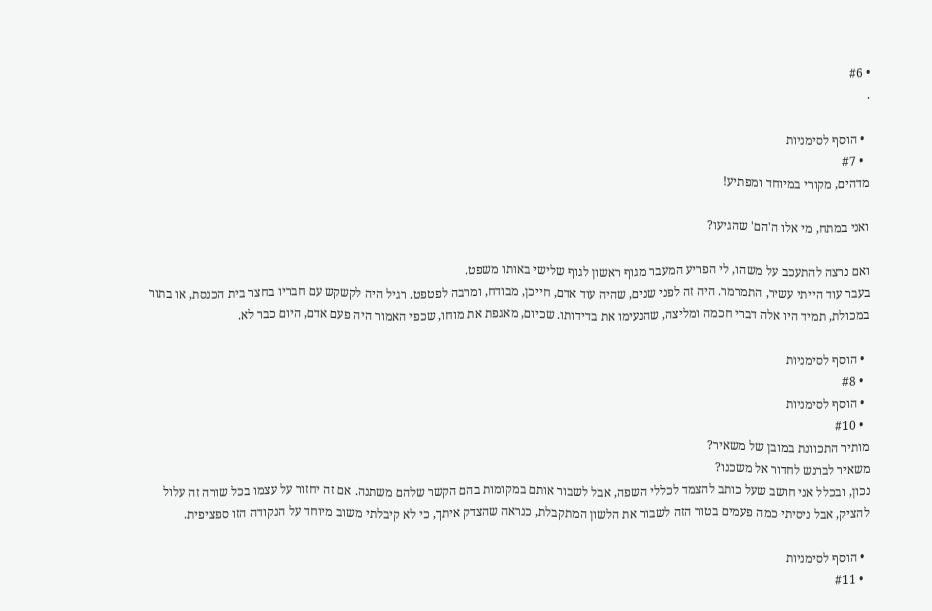• #6
.

  • הוסף לסימניות
  • #7
מדהים, מקורי במיוחד ומפתיע!

ואני במתח, מי אלו ה'הם' שהגיעו?

ואם נרצה להתעכב על משהו, לי הפריע המעבר מגוף ראשון לגוף שלישי באותו משפט.
בעבר עוד הייתי עשיר, התמרמר. היה זה לפני שנים, שהיה עוד אדם, חייכן, מבודח, ומרבה לפטפט. רגיל היה לקשקש עם חבריו בחצר בית הכנסת, או בתור במכולת, תמיד היו אלה דברי חכמה ומליצה, שהנעימו את בדידותו. שכיום, מאגפת את מוחו, שכפי האמור היה פעם אדם, היום כבר לא.

  • הוסף לסימניות
  • #8
  • הוסף לסימניות
  • #10
מותיר התכוונת במובן של משאיר?
משאיר לברנש לחדור אל משכנו?
נכון, ובכלל אני חושב שעל כותב להצמד לכללי השפה, אבל לשבור אותם במקומות בהם הקשר שלהם משתנה. אם זה יחזור על עצמו בכל שורה זה עלול להציק, אבל ניסיתי כמה פעמים בטור הזה לשבור את הלשון המתקבלת, כנראה שהצדק איתך, כי לא קיבלתי משוב מיוחד על הנקודה הזו ספציפית.

  • הוסף לסימניות
  • #11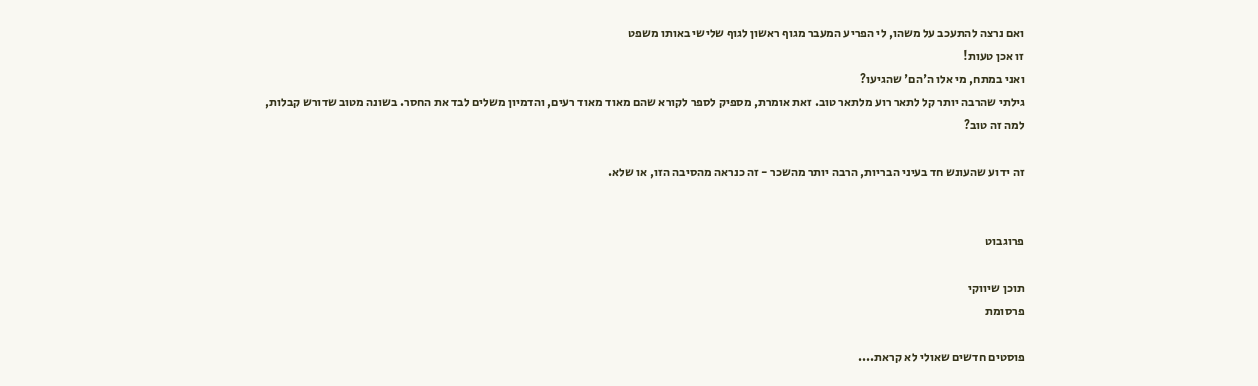ואם נרצה להתעכב על משהו, לי הפריע המעבר מגוף ראשון לגוף שלישי באותו משפט
זו אכן טעות!
ואני במתח, מי אלו ה'הם' שהגיעו?
גילתי שהרבה יותר קל לתאר רוע מלתאר טוב. זאת אומרת, מספיק לספר לקורא שהם מאוד מאוד רעים, והדמיון משלים לבד את החסר. בשונה מטוב שדורש קבלות, למה זה טוב?

זה ידוע שהעונש חד בעיני הבריות, הרבה יותר מהשכר - זה כנראה מהסיבה הזו, או שלא.


פרוגבוט

תוכן שיווקי
פרסומת

פוסטים חדשים שאולי לא קראת....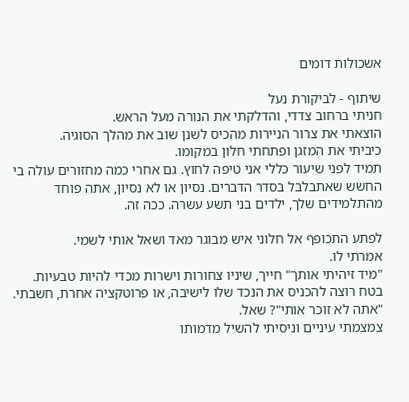אשכולות דומים

שיתוף - לביקורת נעל
חניתי ברחוב צדדי, והדלקתי את הנורה מעל הראש.
הוצאתי את צרור הניירות מהכיס לשנן שוב את מהלך הסוגיה.
כיביתי את המזגן ופתחתי חלון במקומו.
תמיד לפני שיעור כללי אני טיפה לחוץ. גם אחרי כמה מחזורים עולה בי החשש שאתבלבל בסדר הדברים. נסיון או לא נסיון, אתה פוחד מהתלמידים שלך, ילדים בני תשע עשרה. ככה זה.

לפתע התכופף אל חלוני איש מבוגר מאד ושאל אותי לשמי.
אמרתי לו.
"מיד זיהיתי אותך" חייך, שיניו צחורות וישרות מכדי להיות טבעיות.
בטח רוצה להכניס את הנכד שלו לישיבה, או פרוטקציה אחרת, חשבתי.
"אתה לא זוכר אותי"? שאל.
צמצמתי עיניים וניסיתי להשיל מדמותו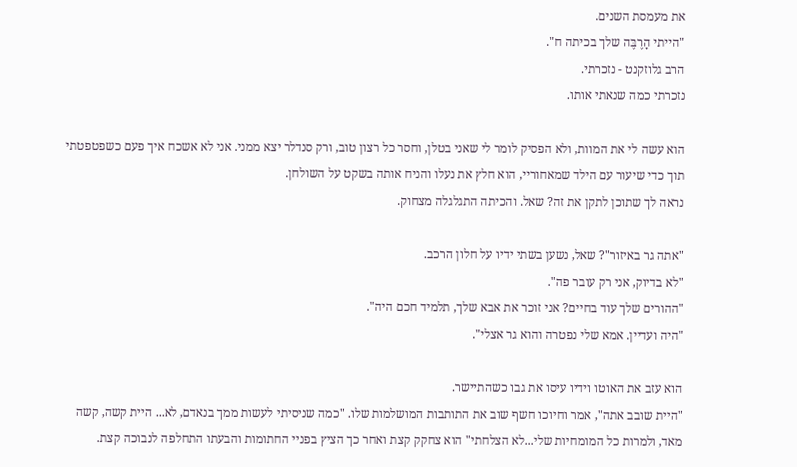את מעמסת השנים.
"הייתי הָרֶבֶּה שלך בכיתה ח".
הרב גלוזקנט - נזכרתי.
נזכרתי כמה שנאתי אותו.

הוא עשה לי את המוות, ולא הפסיק לומר לי שאני בטלן, וחסר כל רצון טוב, ורק סנדלר יצא ממני. אני לא אשכח איך פעם כשפטפטתי תוך כדי שיעור עם הילד שמאחוריי, הוא חלץ את נעלו והניח אותה בשקט על השולחן.
נראה לך שתוכן לתקן את זה? שאל. והכיתה התגלגלה מצחוק.

"אתה גר באיזור"? שאל, נשען בשתי ידיו על חלון הרכב.
"לא בדיוק, אני רק עובר פה".
"ההורים שלך עוד בחיים? אני זוכר את אבא שלך, תלמיד חכם היה".
"היה ועדיין. אמא שלי נפטרה והוא גר אצלי".

הוא עזב את האוטו וידיו עיסו את גבו כשהתיישר.
"היית שובב אתה", אמר וחיוכו חשף שוב את התותבות המושלמות שלו. "כמה שניסיתי לעשות ממך בנאדם, לא... היית קשה, קשה מאד, ולמרות כל המומחיות שלי...לא הצלחתי" הוא צחקק קצת ואחר כך הציץ בפניי החתומות והבעתו התחלפה לנבוכה קצת.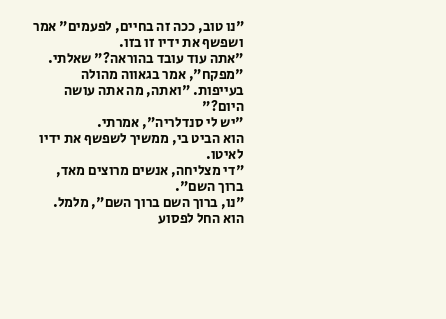"נו טוב, ככה זה בחיים, לפעמים" אמר ושפשף את ידיו זו בזו.
"אתה עוד עובד בהוראה?" שאלתי.
"מפקח", אמר בגאווה מהולה בעייפות. "ואתה, מה אתה עושה היום?"
"יש לי סנדלריה", אמרתי.
הוא הביט בי, ממשיך לשפשף את ידיו לאיטו.
"די מצליחה, אנשים מרוצים מאד, ברוך השם".
"נו, ברוך השם ברוך השם", מלמל.
הוא החל לפסוע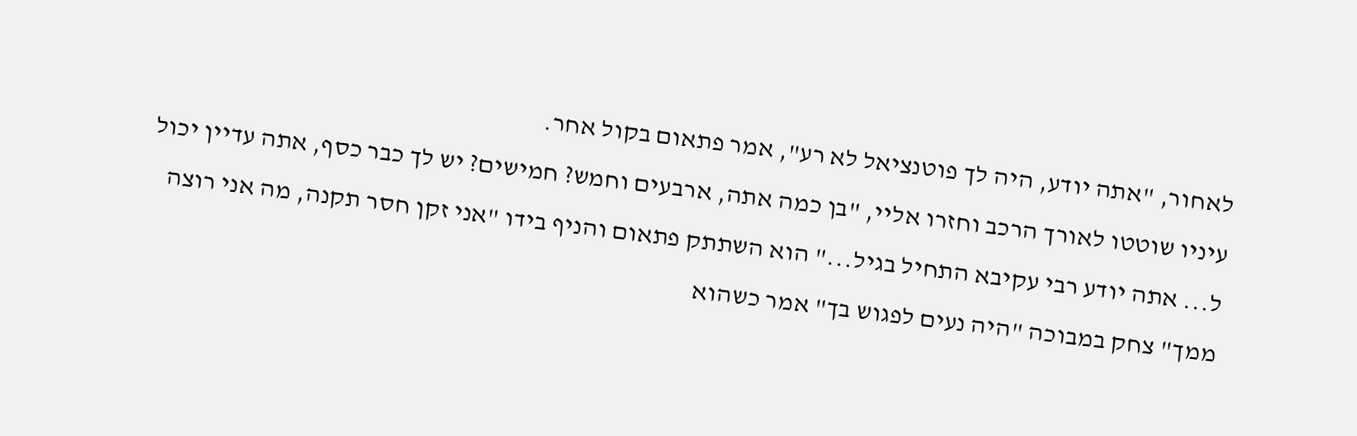לאחור, "אתה יודע, היה לך פוטנציאל לא רע", אמר פתאום בקול אחר.
עיניו שוטטו לאורך הרכב וחזרו אליי, "בן כמה אתה, ארבעים וחמש? חמישים? יש לך כבר כסף, אתה עדיין יכול ל... אתה יודע רבי עקיבא התחיל בגיל..." הוא השתתק פתאום והניף בידו "אני זקן חסר תקנה, מה אני רוצה ממך" צחק במבוכה "היה נעים לפגוש בך" אמר כשהוא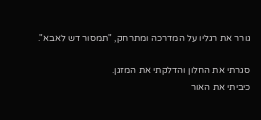גורר את רגליו על המדרכה ומתרחק, "תמסור דש לאבא".

סגרתי את החלון והדלקתי את המזגן.
כיביתי את האור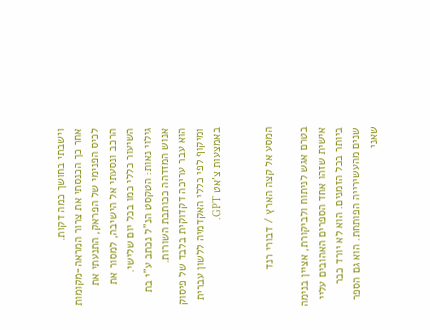וישבתי בחושך כמה דקות.
אחר כך הכנסתי את צרור המראה-מקומות לכיס הפנימי של הפראק, התנעתי את הרכב ונסעתי אל הישיבה, למסור את השיעור כללי כמו בכל יום שלישי.
גילוי נאות: הטקסט הנ"ל נכתב ע"י בת אנוש המזדהה ככותבת השורות.
הוא עבר עריכה דקדוקית בלבד של פיסוק ומיקוף לפי כללי האקדמיה ללשון עברית באמצעות צ'אט GPT.


המסע אל קצה הארץ / דבורי רנד

בטרם אגש לניתוח ולביקורת, אציין בנימה אישית שזהו אחד הספרים האהובים עליי ביותר בכל הזמנים. הוא לא יורד כבר שנים מהעשירייה הפותחת. הוא גם הספר שאני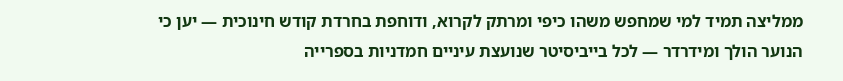ממליצה תמיד למי שמחפש משהו כיפי ומרתק לקרוא, ודוחפת בחרדת קודש חינוכית — יען כי הנוער הולך ומידרדר — לכל בייביסיטר שנועצת עיניים חמדניות בספרייה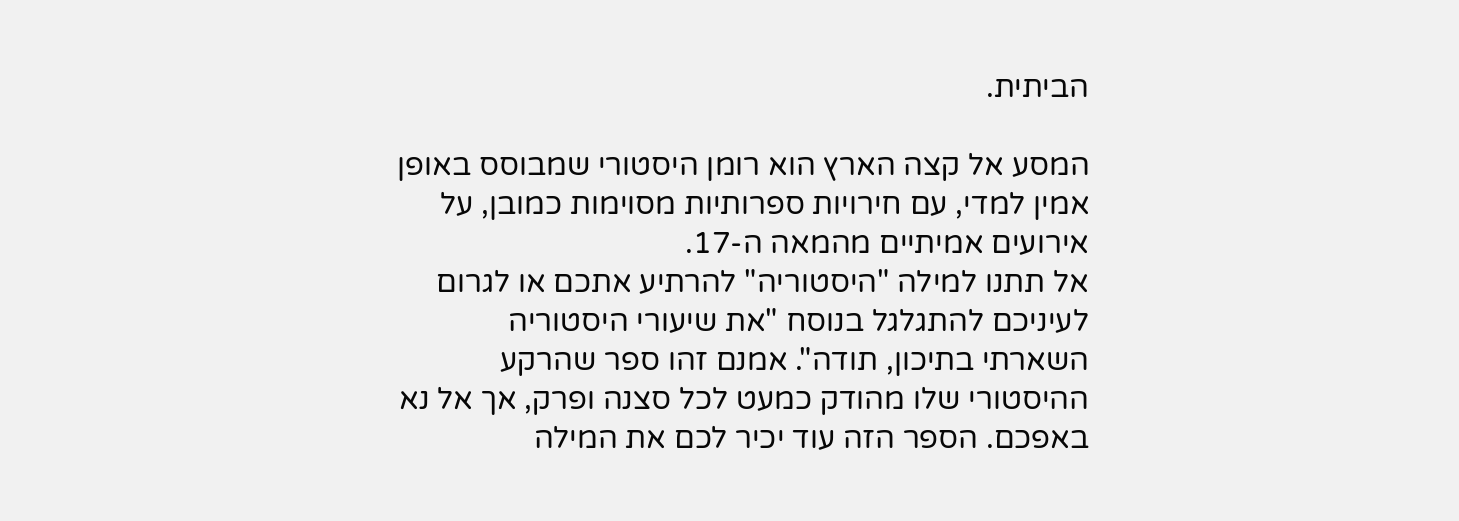הביתית.

המסע אל קצה הארץ הוא רומן היסטורי שמבוסס באופן אמין למדי, עם חירויות ספרותיות מסוימות כמובן, על אירועים אמיתיים מהמאה ה-17.
אל תתנו למילה "היסטוריה" להרתיע אתכם או לגרום לעיניכם להתגלגל בנוסח "את שיעורי היסטוריה השארתי בתיכון, תודה". אמנם זהו ספר שהרקע ההיסטורי שלו מהודק כמעט לכל סצנה ופרק, אך אל נא באפכם. הספר הזה עוד יכיר לכם את המילה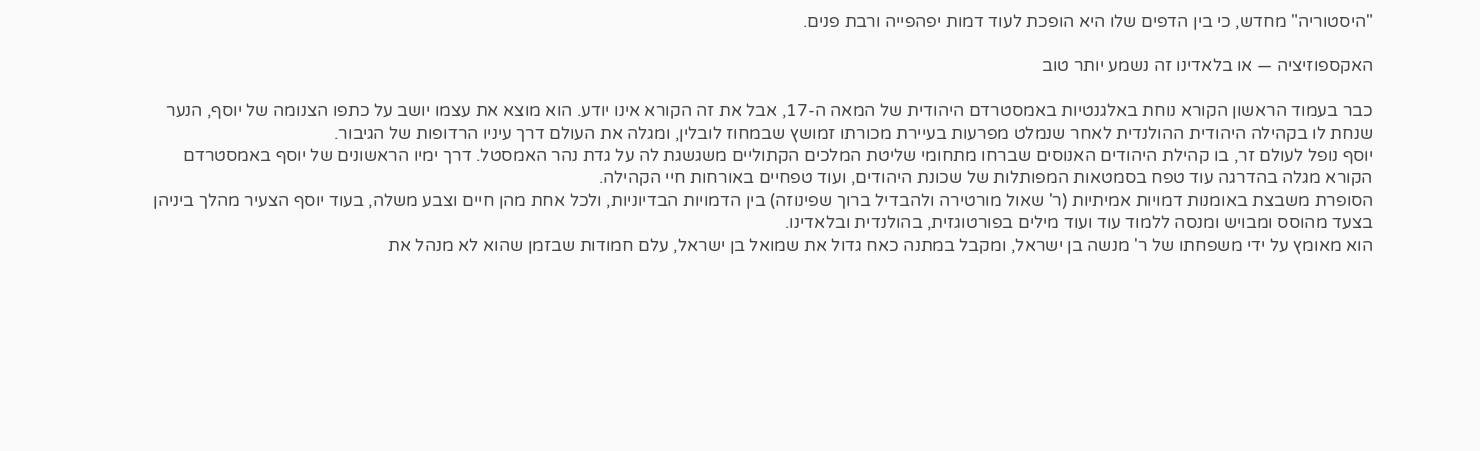"היסטוריה" מחדש, כי בין הדפים שלו היא הופכת לעוד דמות יפהפייה ורבת פנים.

האקספוזיציה — או בלאדינו זה נשמע יותר טוב

כבר בעמוד הראשון הקורא נוחת באלגנטיות באמסטרדם היהודית של המאה ה-17, אבל את זה הקורא אינו יודע. הוא מוצא את עצמו יושב על כתפו הצנומה של יוסף, הנער שנחת לו בקהילה היהודית ההולנדית לאחר שנמלט מפרעות בעיירת מכורתו זמושץ שבמחוז לובלין, ומגלה את העולם דרך עיניו הרדופות של הגיבור.
יוסף נופל לעולם זר, בו קהילת היהודים האנוסים שברחו מתחומי שליטת המלכים הקתוליים משגשגת לה על גדת נהר האמסטל. דרך ימיו הראשונים של יוסף באמסטרדם הקורא מגלה בהדרגה עוד טפח בסמטאות המפותלות של שכונת היהודים, ועוד טפחיים באורחות חיי הקהילה.
הסופרת משבצת באומנות דמויות אמיתיות (ר' שאול מורטירה ולהבדיל ברוך שפינוזה) בין הדמויות הבדיוניות, ולכל אחת מהן חיים וצבע משלה, בעוד יוסף הצעיר מהלך ביניהן בצעד מהוסס ומבויש ומנסה ללמוד עוד ועוד מילים בפורטוגזית, בהולנדית ובלאדינו.
הוא מאומץ על ידי משפחתו של ר' מנשה בן ישראל, ומקבל במתנה כאח גדול את שמואל בן ישראל, עלם חמודות שבזמן שהוא לא מנהל את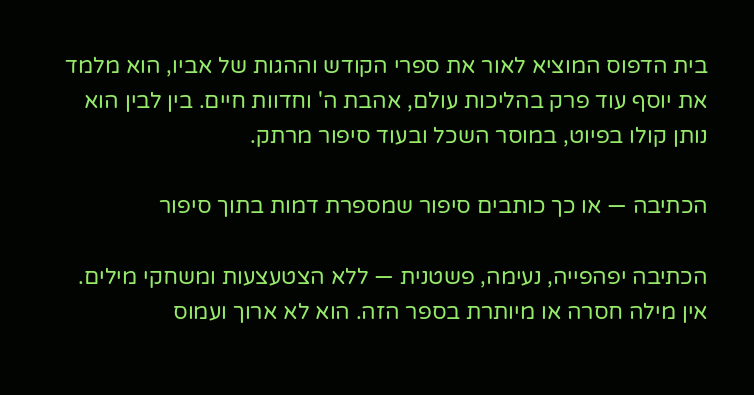בית הדפוס המוציא לאור את ספרי הקודש וההגות של אביו, הוא מלמד את יוסף עוד פרק בהליכות עולם, אהבת ה' וחדוות חיים. בין לבין הוא נותן קולו בפיוט, במוסר השכל ובעוד סיפור מרתק.

הכתיבה — או כך כותבים סיפור שמספרת דמות בתוך סיפור

הכתיבה יפהפייה, נעימה, פשטנית — ללא הצטעצעות ומשחקי מילים.
אין מילה חסרה או מיותרת בספר הזה. הוא לא ארוך ועמוס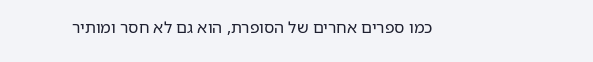כמו ספרים אחרים של הסופרת, הוא גם לא חסר ומותיר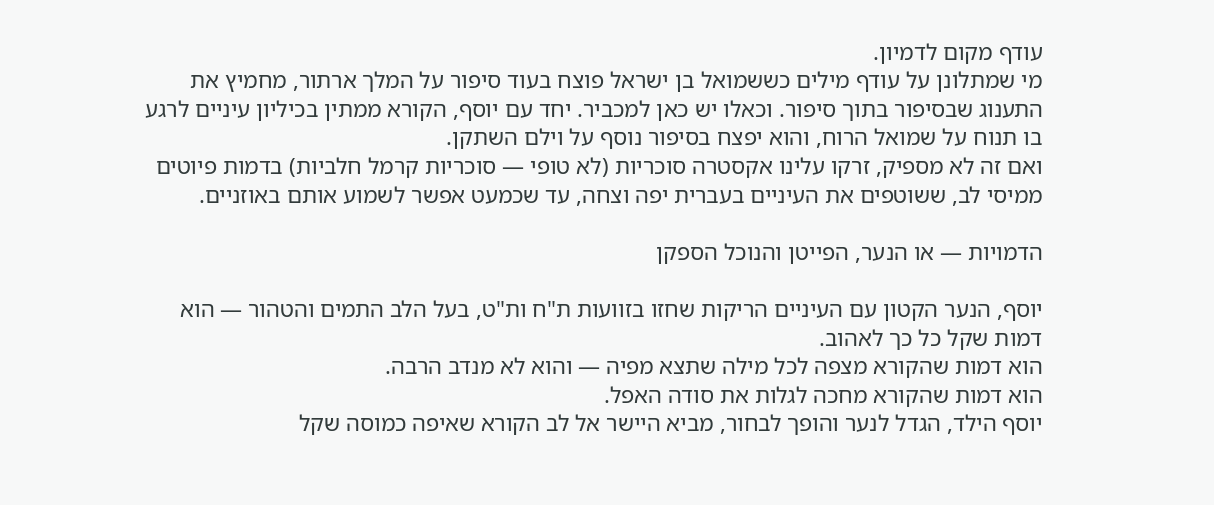עודף מקום לדמיון.
מי שמתלונן על עודף מילים כששמואל בן ישראל פוצח בעוד סיפור על המלך ארתור, מחמיץ את התענוג שבסיפור בתוך סיפור. וכאלו יש כאן למכביר. יחד עם יוסף, הקורא ממתין בכיליון עיניים לרגע בו תנוח על שמואל הרוח, והוא יפצח בסיפור נוסף על וילם השתקן.
ואם זה לא מספיק, זרקו עלינו אקסטרה סוכריות (לא טופי — סוכריות קרמל חלביות) בדמות פיוטים ממיסי לב, ששוטפים את העיניים בעברית יפה וצחה, עד שכמעט אפשר לשמוע אותם באוזניים.

הדמויות — או הנער, הפייטן והנוכל הספקן

יוסף, הנער הקטון עם העיניים הריקות שחזו בזוועות ת"ח ות"ט, בעל הלב התמים והטהור — הוא דמות שקל כל כך לאהוב.
הוא דמות שהקורא מצפה לכל מילה שתצא מפיה — והוא לא מנדב הרבה.
הוא דמות שהקורא מחכה לגלות את סודה האפל.
יוסף הילד, הגדל לנער והופך לבחור, מביא היישר אל לב הקורא שאיפה כמוסה שקל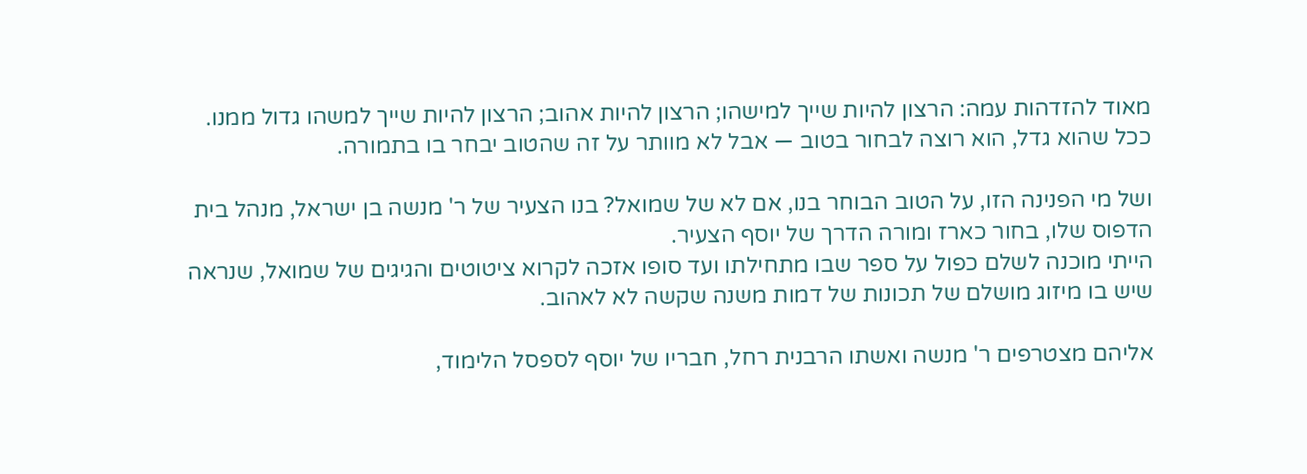מאוד להזדהות עמה: הרצון להיות שייך למישהו; הרצון להיות אהוב; הרצון להיות שייך למשהו גדול ממנו.
ככל שהוא גדל, הוא רוצה לבחור בטוב — אבל לא מוותר על זה שהטוב יבחר בו בתמורה.

ושל מי הפנינה הזו, על הטוב הבוחר בנו, אם לא של שמואל? בנו הצעיר של ר' מנשה בן ישראל, מנהל בית הדפוס שלו, בחור כארז ומורה הדרך של יוסף הצעיר.
הייתי מוכנה לשלם כפול על ספר שבו מתחילתו ועד סופו אזכה לקרוא ציטוטים והגיגים של שמואל, שנראה שיש בו מיזוג מושלם של תכונות של דמות משנה שקשה לא לאהוב.

אליהם מצטרפים ר' מנשה ואשתו הרבנית רחל, חבריו של יוסף לספסל הלימוד,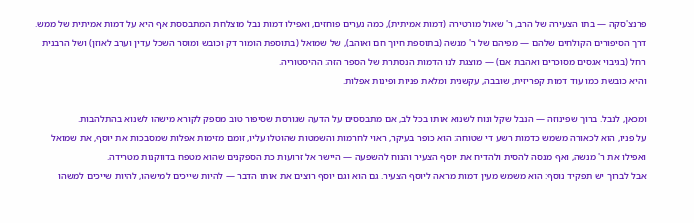פרנצ'סקה — בתו הצעירה של הרב, ר' שאול מורטירה (דמות אמיתית), כמה נערים פוחזים, ואפילו דמות נבל מוצלחת המתבססת אף היא על דמות אמיתית של ממש.
דרך הסיפורים הקולחים שלהם — מפיהם של ר' מנשה (בתוספת חיוך חם ואוהב), של שמואל (בתוספת הומור דק וכובש ומוסר השכל עדין וערב לאוזן) ושל הרבנית רחל (בגיבוי אגסים מסוכרים ואהבת אם) — מוצגת לנו הדמות הנסתרת של הספר הזה: ההיסטוריה.
והיא כובשת כמו עוד דמות קפריזית, שובבה, עקשנית ומלאת פניות ופינות אפלות.

ומכאן, לנבל. ברוך שפינוזה — הנבל שקל ונוח לשנוא אותו בכל לב, אם מתבססים על הדעה שגורסת שסיפור טוב מספק לקורא מישהו לשנוא בהתלהבות.
על פניו, הוא לכאורה משמש כדמות רשע די שטוחה: הוא כופר בעיקר, ראוי לחרמות והשמטות שהוטלו עליו, זומם מזימות אפלות שמסבכות את יוסף, את שמואל ואפילו את ר' מנשה, ואף מנסה להסית ולהדיח את יוסף הצעיר והנוח להשפעה — היישר אל זרועות כת הספקנים שהוא מטפח בדווקנות מטרידה.
אבל לברוך יש תפקיד נוסף: הוא משמש מעין דמות מראה ליוסף הצעיר. גם הוא וגם יוסף רוצים את אותו הדבר — להיות שייכים למישהו, להיות שייכים למשהו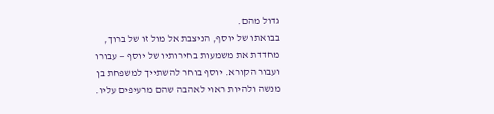גדול מהם.
בבואתו של יוסף, הניצבת אל מול זו של ברוך, מחדדת את משמעות בחירותיו של יוסף — עבורו ועבור הקורא. יוסף בוחר להשתייך למשפחת בן מנשה ולהיות ראוי לאהבה שהם מרעיפים עליו.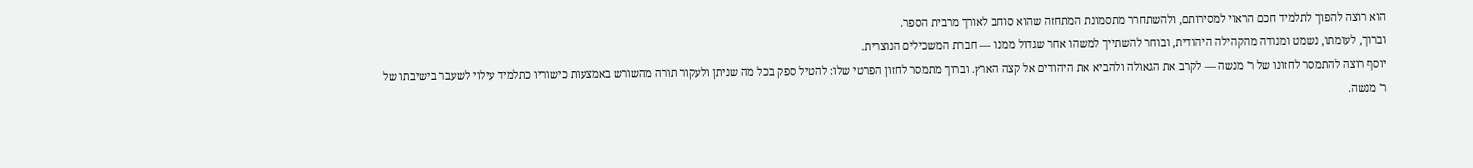הוא רוצה להפוך לתלמיד חכם הראוי למסירותם, ולהשתחרר מתסמונת המתחזה שהוא סוחב לאורך מרבית הספר.
וברוך, לעומתו, נשמט ומנודה מהקהילה היהודית, ובוחר להשתייך למשהו אחר שגדול ממנו — חברת המשכילים הנוצרית.
יוסף רוצה להתמסר לחזונו של ר' מנשה — לקרב את הגאולה ולהביא את היהודים אל קצה הארץ. וברוך מתמסר לחזון הפרטי שלו: להטיל ספק בכל מה שניתן ולעקור תורה מהשורש באמצעות כישוריו כתלמיד עילוי לשעבר בישיבתו של ר' מנשה.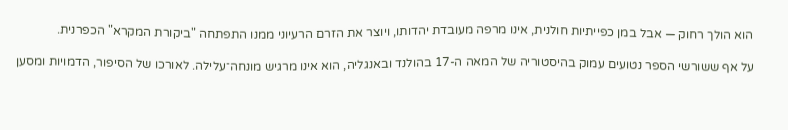הוא הולך רחוק — אבל במן כפייתיות חולנית, אינו מרפה מעובדת יהדותו, ויוצר את הזרם הרעיוני ממנו התפתחה "ביקורת המקרא" הכפרנית.

על אף ששורשי הספר נטועים עמוק בהיסטוריה של המאה ה-17 בהולנד ובאנגליה, הוא אינו מרגיש מונחה־עלילה. לאורכו של הסיפור, הדמויות ומסען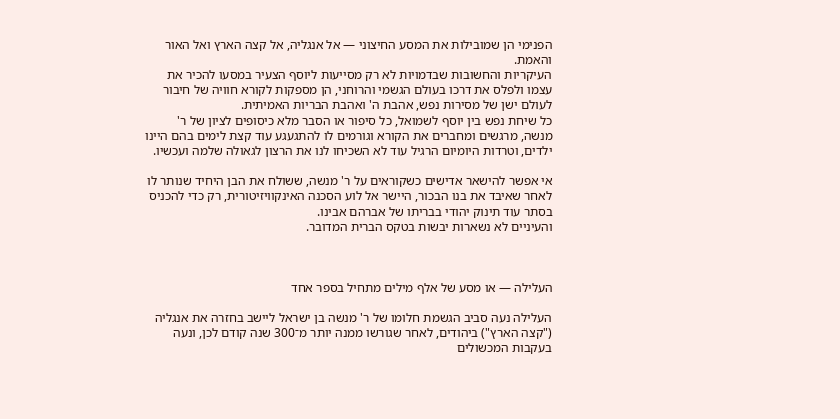הפנימי הן שמובילות את המסע החיצוני — אל אנגליה, אל קצה הארץ ואל האור והאמת.
העיקריות והחשובות שבדמויות לא רק מסייעות ליוסף הצעיר במסעו להכיר את עצמו ולפלס את דרכו בעולם הגשמי והרוחני, הן מספקות לקורא חוויה של חיבור לעולם ישן של מסירות נפש, אהבת ה' ואהבת הבריות האמיתית.
כל שיחת נפש בין יוסף לשמואל, כל סיפור או הסבר מלא כיסופים לציון של ר' מנשה, מרגשים ומחברים את הקורא וגורמים לו להתגעגע עוד קצת לימים בהם היינו ילדים, וטרדות היומיום הרגיל עוד לא השכיחו לנו את הרצון לגאולה שלמה ועכשיו.

אי אפשר להישאר אדישים כשקוראים על ר' מנשה, ששולח את הבן היחיד שנותר לו לאחר שאיבד את בנו הבכור, היישר אל לוע הסכנה האינקוויזיטורית, רק כדי להכניס בסתר עוד תינוק יהודי בבריתו של אברהם אבינו.
והעיניים לא נשארות יבשות בטקס הברית המדובר.



העלילה — או מסע של אלף מילים מתחיל בספר אחד

העלילה נעה סביב הגשמת חלומו של ר' מנשה בן ישראל ליישב בחזרה את אנגליה ("קצה הארץ") ביהודים, לאחר שגורשו ממנה יותר מ־300 שנה קודם לכן, ונעה בעקבות המכשולים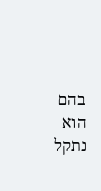בהם הוא נתקל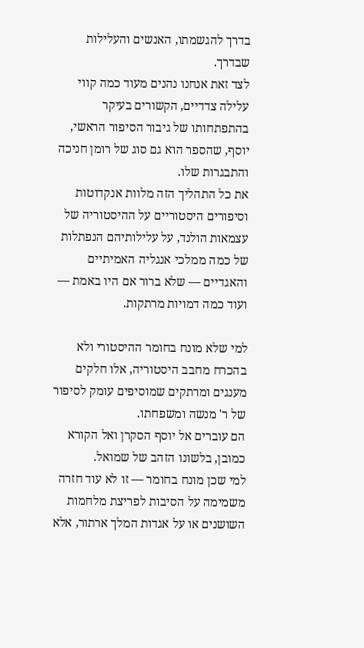בדרך להגשמתו, האנשים והעלילות שבדרך.
לצד זאת אנחנו נהנים מעוד כמה קווי עלילה צדדיים, הקשורים בעיקר בהתפתחותו של גיבור הסיפור הראשי, יוסף, שהספר הוא גם סוג של רומן חניכה והתבגרות שלו.
את כל התהליך הזה מלוות אנקדוטות וסיפורים היסטוריים על ההיסטוריה של עצמאות הולנד, על עלילותיהם הנפתלות של כמה ממלכי אנגליה האמיתיים והאגדיים — שלא ברור אם היו באמת — ועוד כמה דמויות מרתקות.

למי שלא מונח בחומר ההיסטורי ולא בהכרח מחבב היסטוריה, אלו חלקים מענגים ומרתקים שמוסיפים עומק לסיפור של ר' מנשה ומשפחתו.
הם עוברים אל יוסף הסקרן ואל הקורא כמובן, בלשונו הזהב של שמואל.
למי שכן מונח בחומר — זו לא עוד חזרה משמימה על הסיבות לפריצת מלחמות השושנים או על אגדות המלך ארתור, אלא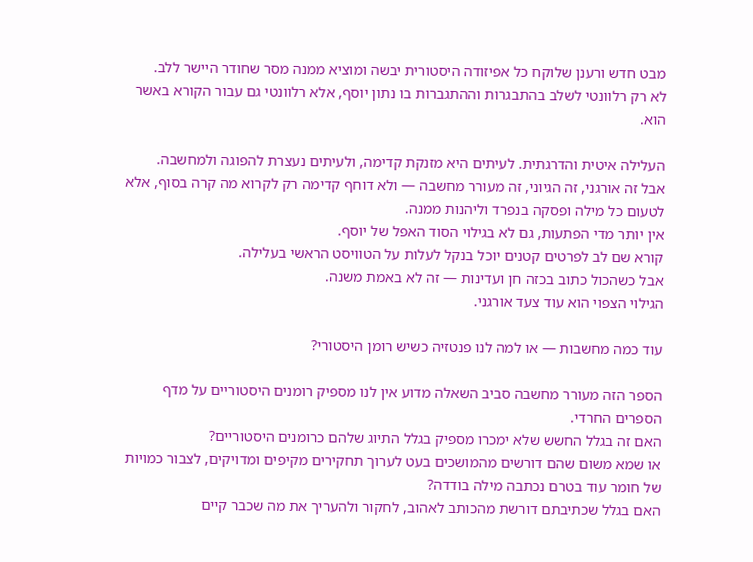מבט חדש ורענן שלוקח כל אפיזודה היסטורית יבשה ומוציא ממנה מסר שחודר היישר ללב.
לא רק רלוונטי לשלב בהתבגרות וההתגברות בו נתון יוסף, אלא רלוונטי גם עבור הקורא באשר הוא.

העלילה איטית והדרגתית. לעיתים היא מזנקת קדימה, ולעיתים נעצרת להפוגה ולמחשבה.
אבל זה אורגני, זה הגיוני, זה מעורר מחשבה — ולא דוחף קדימה רק לקרוא מה קרה בסוף, אלא לטעום כל מילה ופסקה בנפרד וליהנות ממנה.
אין יותר מדי הפתעות, גם לא בגילוי הסוד האפל של יוסף.
קורא שם לב לפרטים קטנים יוכל בנקל לעלות על הטוויסט הראשי בעלילה.
אבל כשהכול כתוב בכזה חן ועדינות — זה לא באמת משנה.
הגילוי הצפוי הוא עוד צעד אורגני.

עוד כמה מחשבות — או למה לנו פנטזיה כשיש רומן היסטורי?

הספר הזה מעורר מחשבה סביב השאלה מדוע אין לנו מספיק רומנים היסטוריים על מדף הספרים החרדי.
האם זה בגלל החשש שלא ימכרו מספיק בגלל התיוג שלהם כרומנים היסטוריים?
או שמא משום שהם דורשים מהמושכים בעט לערוך תחקירים מקיפים ומדויקים, לצבור כמויות של חומר עוד בטרם נכתבה מילה בודדה?
האם בגלל שכתיבתם דורשת מהכותב לאהוב, לחקור ולהעריך את מה שכבר קיים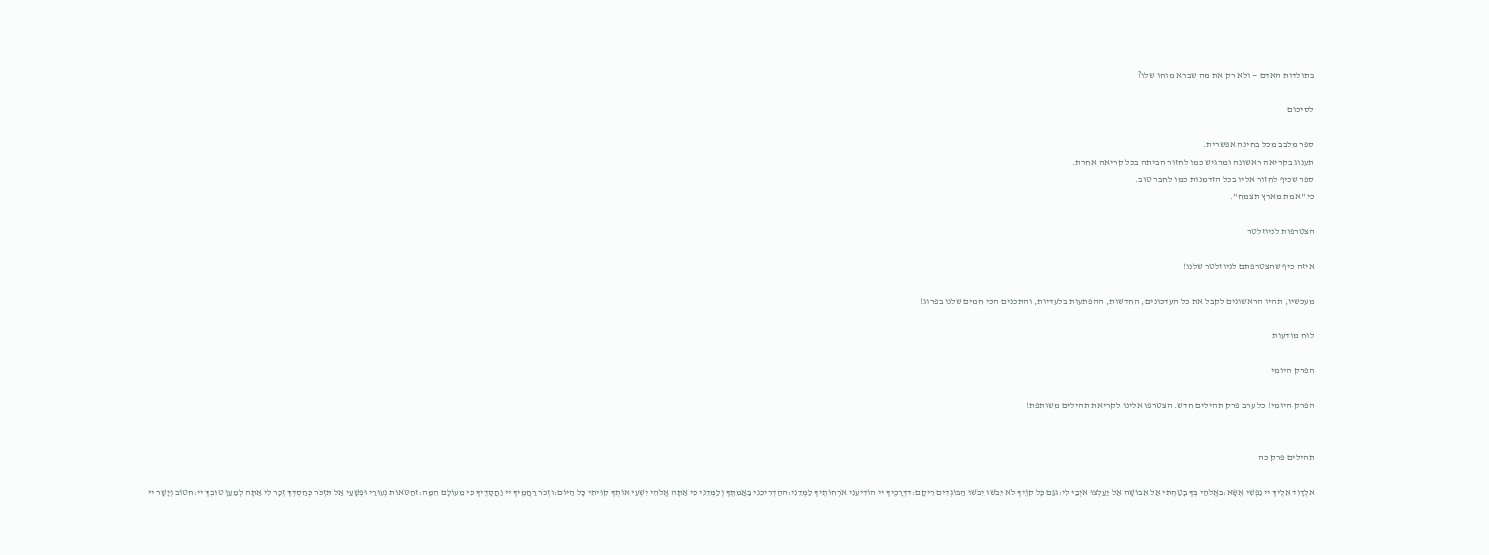בתולדות האדם — ולא רק את מה שברא מוחו שלו?

לסיכום

ספר מלבב מכל בחינה אפשרית.
תענוג בקריאה ראשונה ומרגיש כמו לחזור הביתה בכל קריאה אחרת.
ספר שכיף לחזור אליו בכל הזדמנות כמו לחבר טוב.
כי "אמת מארץ תצמח".

הצטרפות לניוזלטר

איזה כיף שהצטרפתם לניוזלטר שלנו!

מעכשיו, תהיו הראשונים לקבל את כל העדכונים, החדשות, ההפתעות בלעדיות, והתכנים הכי חמים שלנו בפרוג!

לוח מודעות

הפרק היומי

הפרק היומי! כל ערב פרק תהילים חדש. הצטרפו אלינו לקריאת תהילים משותפת!


תהילים פרק כה

אלְדָוִד אֵלֶיךָ יי נַפְשִׁי אֶשָּׂא:באֱלֹהַי בְּךָ בָטַחְתִּי אַל אֵבוֹשָׁה אַל יַעַלְצוּ אֹיְבַי לִי:גגַּם כָּל קוֶֹיךָ לֹא יֵבֹשׁוּ יֵבֹשׁוּ הַבּוֹגְדִים רֵיקָם:דדְּרָכֶיךָ יי הוֹדִיעֵנִי אֹרְחוֹתֶיךָ לַמְּדֵנִי:ההַדְרִיכֵנִי בַאֲמִתֶּךָ וְלַמְּדֵנִי כִּי אַתָּה אֱלֹהֵי יִשְׁעִי אוֹתְךָ קִוִּיתִי כָּל הַיּוֹם:וזְכֹר רַחֲמֶיךָ יי וַחֲסָדֶיךָ כִּי מֵעוֹלָם הֵמָּה:זחַטֹּאות נְעוּרַי וּפְשָׁעַי אַל תִּזְכֹּר כְּחַסְדְּךָ זְכָר לִי אַתָּה לְמַעַן טוּבְךָ יי:חטוֹב וְיָשָׁר יי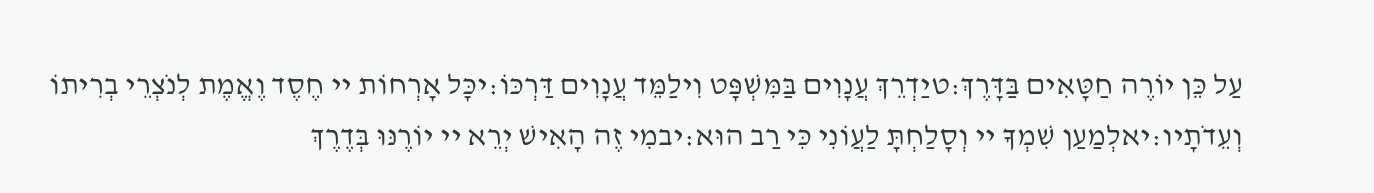עַל כֵּן יוֹרֶה חַטָּאִים בַּדָּרֶךְ:טיַדְרֵךְ עֲנָוִים בַּמִּשְׁפָּט וִילַמֵּד עֲנָוִים דַּרְכּוֹ:יכָּל אָרְחוֹת יי חֶסֶד וֶאֱמֶת לְנֹצְרֵי בְרִיתוֹ וְעֵדֹתָיו:יאלְמַעַן שִׁמְךָ יי וְסָלַחְתָּ לַעֲוֹנִי כִּי רַב הוּא:יבמִי זֶה הָאִישׁ יְרֵא יי יוֹרֶנּוּ בְּדֶרֶךְ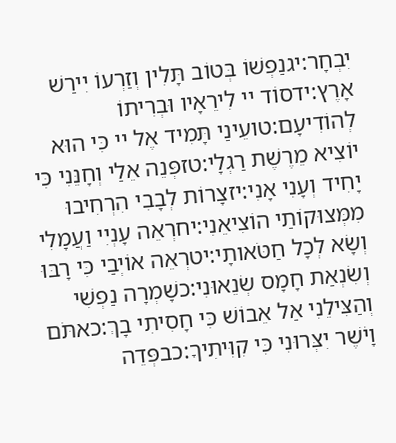יִבְחָר:יגנַפְשׁוֹ בְּטוֹב תָּלִין וְזַרְעוֹ יִירַשׁ אָרֶץ:ידסוֹד יי לִירֵאָיו וּבְרִיתוֹ לְהוֹדִיעָם:טועֵינַי תָּמִיד אֶל יי כִּי הוּא יוֹצִיא מֵרֶשֶׁת רַגְלָי:טזפְּנֵה אֵלַי וְחָנֵּנִי כִּי יָחִיד וְעָנִי אָנִי:יזצָרוֹת לְבָבִי הִרְחִיבוּ מִמְּצוּקוֹתַי הוֹצִיאֵנִי:יחרְאֵה עָנְיִי וַעֲמָלִי וְשָׂא לְכָל חַטֹּאותָי:יטרְאֵה אוֹיְבַי כִּי רָבּוּ וְשִׂנְאַת חָמָס שְׂנֵאוּנִי:כשָׁמְרָה נַפְשִׁי וְהַצִּילֵנִי אַל אֵבוֹשׁ כִּי חָסִיתִי בָךְ:כאתֹּם וָיֹשֶׁר יִצְּרוּנִי כִּי קִוִּיתִיךָ:כבפְּדֵה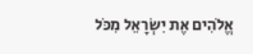אֱלֹהִים אֶת יִשְׂרָאֵל מִכֹּל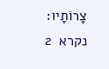צָרוֹתָיו:
נקרא  2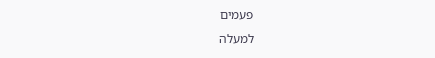פעמים
למעלה